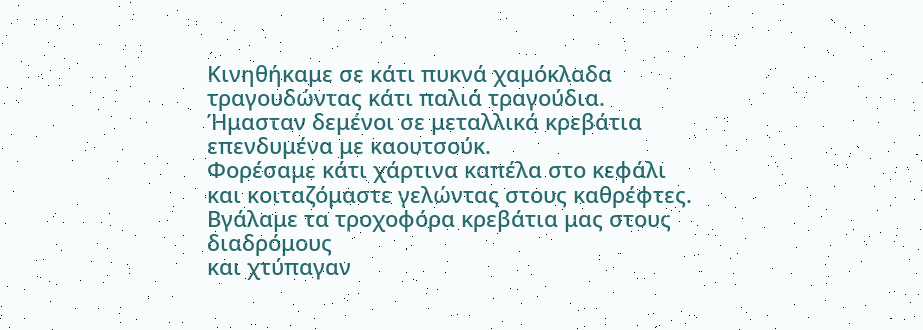Κινηθήκαμε σε κάτι πυκνά χαμόκλαδα
τραγουδώντας κάτι παλιά τραγούδια.
Ήμασταν δεμένοι σε μεταλλικά κρεβάτια
επενδυμένα με καουτσούκ.
Φορέσαμε κάτι χάρτινα καπέλα στο κεφάλι
και κοιταζόμαστε γελώντας στους καθρέφτες.
Βγάλαμε τα τροχοφόρα κρεβάτια μας στους διαδρόμους
και χτύπαγαν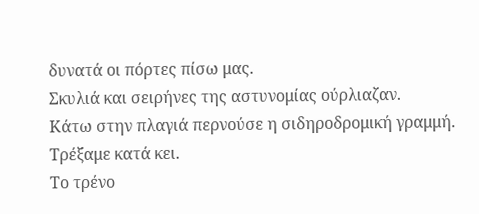δυνατά οι πόρτες πίσω μας.
Σκυλιά και σειρήνες της αστυνομίας ούρλιαζαν.
Κάτω στην πλαγιά περνούσε η σιδηροδρομική γραμμή.
Τρέξαμε κατά κει.
Το τρένο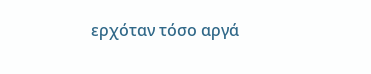ερχόταν τόσο αργά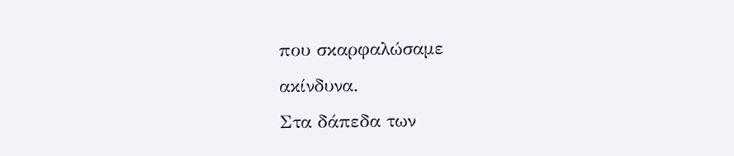που σκαρφαλώσαμε
ακίνδυνα.
Στα δάπεδα των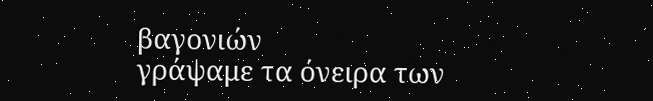βαγονιών
γράψαμε τα όνειρα των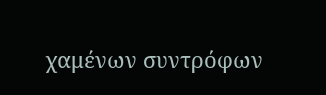χαμένων συντρόφων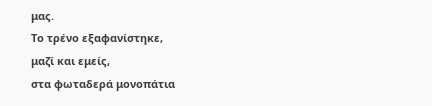μας.
Το τρένο εξαφανίστηκε,
μαζί και εμείς,
στα φωταδερά μονοπάτια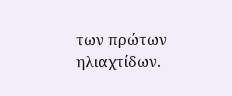των πρώτων ηλιαχτίδων.